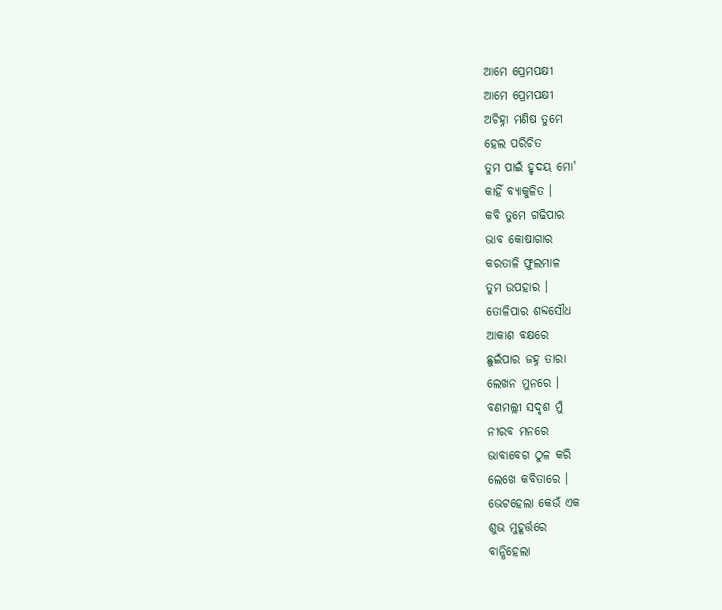ଆମେ ପ୍ରେମପକ୍ଷୀ
ଆମେ ପ୍ରେମପକ୍ଷୀ
ଅଚିହ୍ନା ମଣିଷ ତୁମେ
ହେଲ ପରିଚିତ
ତୁମ ପାଇଁ ହୃଦୟ ମୋ'
କାହିଁ ବ୍ୟାକୁଳିତ ।
କବି ତୁମେ ଗଢିପାର
ଭାବ କୋଷାଗାର
କରତାଳି ଫୁଲମାଳ
ତୁମ ଉପହାର ।
ତୋଳିପାର ଶବ୍ଦସୌଧ
ଆକାଶ ବକ୍ଷରେ
ଛୁଇଁପାର ଜହ୍ନ ତାରା
ଲେଖନ ମୁନରେ ।
ବଣମଲ୍ଲୀ ସଦୃଶ ମୁଁ
ନୀରବ ମନରେ
ଭାବାବେଗ ଠୁଳ କରି
ଲେଖେ କବିତାରେ ।
ଭେଟହେଲା କେଉଁ ଏକ
ଶୁଭ ମୁହୂର୍ତ୍ତରେ
ବାନ୍ଧିହେଲା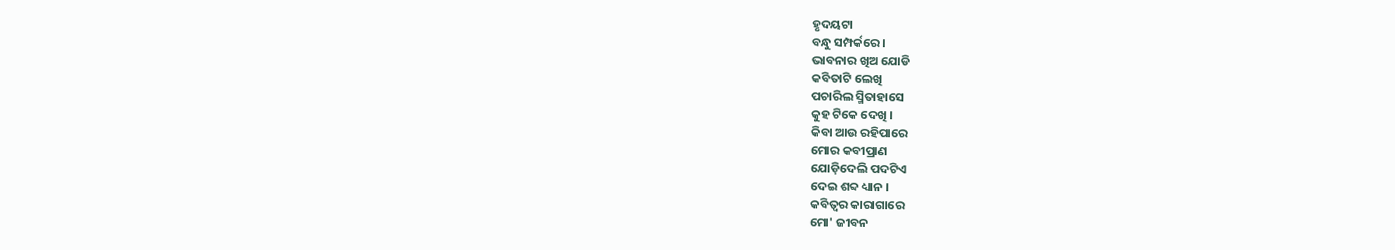ହୃଦୟଟା
ବନ୍ଧୁ ସମ୍ପର୍କରେ ।
ଭାବନାର ଖିଅ ଯୋଡି
କବିତାଟି ଲେଖି
ପଚାରିଲ ସ୍ମିତାହାସେ
କୁହ ଟିକେ ଦେଖି ।
କିବା ଆଉ ରହିପାରେ
ମୋର କବୀପ୍ରାଣ
ଯୋଡ଼ିଦେଲି ପଦଟିଏ
ଦେଇ ଶବ୍ଦ ଧ୍ୟାନ ।
କବିତ୍ୱର କାରାଗାରେ
ମୋ' ଜୀବନ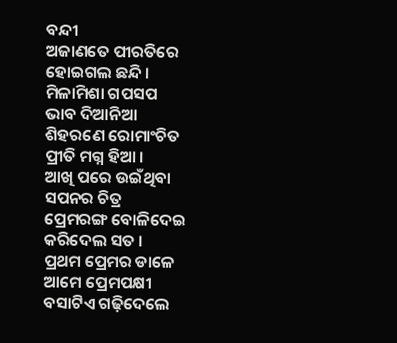ବନ୍ଦୀ
ଅଜାଣତେ ପୀରତିରେ
ହୋଇଗଲ ଛନ୍ଦି ।
ମିଳାମିଶା ଗପସପ
ଭାବ ଦିଆନିଆ
ଶିହରଣେ ରୋମାଂଚିତ
ପ୍ରୀତି ମଗ୍ନ ହିଆ ।
ଆଖି ପରେ ଉଇଁଥିବା
ସପନର ଚିତ୍ର
ପ୍ରେମରଙ୍ଗ ବୋଳିଦେଇ
କରିଦେଲ ସତ ।
ପ୍ରଥମ ପ୍ରେମର ଡାଳେ
ଆମେ ପ୍ରେମପକ୍ଷୀ
ବସାଟିଏ ଗଢ଼ିଦେଲେ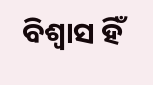ବିଶ୍ୱାସ ହିଁ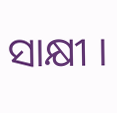ସାକ୍ଷୀ ।